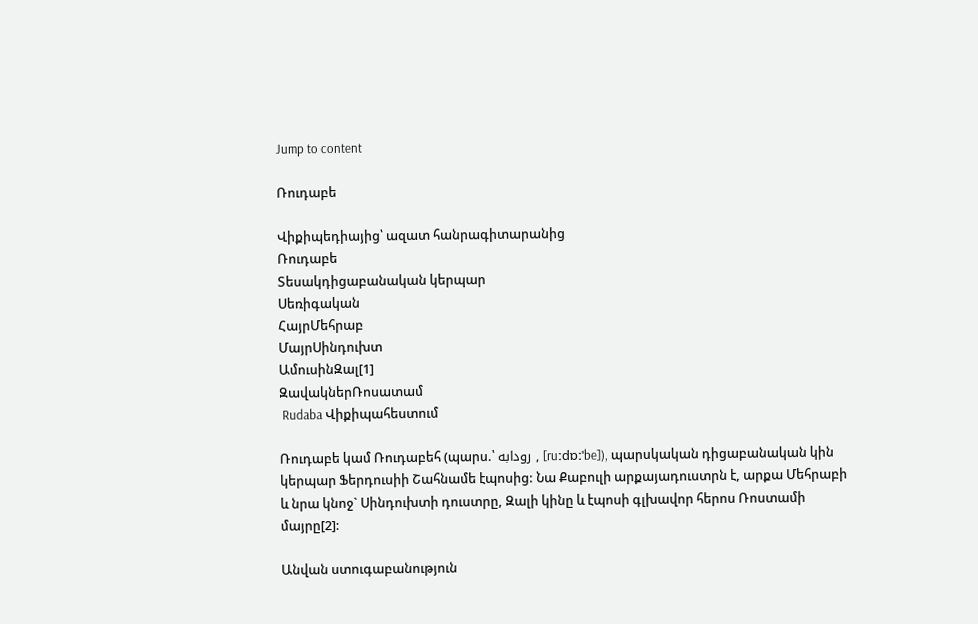Jump to content

Ռուդաբե

Վիքիպեդիայից՝ ազատ հանրագիտարանից
Ռուդաբե
Տեսակդիցաբանական կերպար
Սեռիգական
ՀայրՄեհրաբ
ՄայրՍինդուխտ
ԱմուսինԶալ[1]
ԶավակներՌոսատամ
 Rudaba Վիքիպահեստում

Ռուդաբե կամ Ռուդաբեհ (պարս.՝ رودابه , [ruːdɒːˈbe]), պարսկական դիցաբանական կին կերպար Ֆերդուսիի Շահնամե էպոսից: Նա Քաբուլի արքայադուստրն է, արքա Մեհրաբի և նրա կնոջ` Սինդուխտի դուստրը, Զալի կինը և էպոսի գլխավոր հերոս Ռոստամի մայրը[2]:

Անվան ստուգաբանություն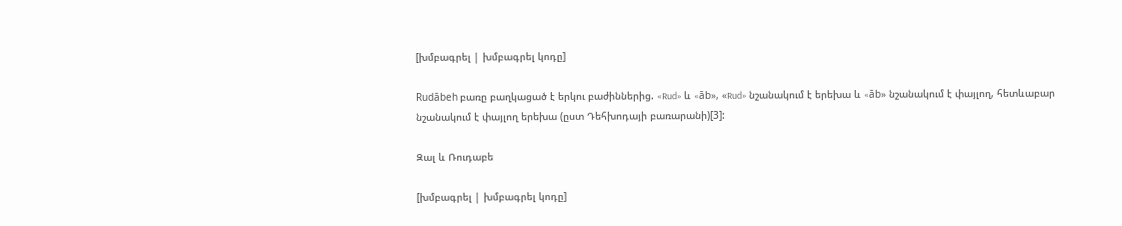[խմբագրել | խմբագրել կոդը]

Rudābeh բառը բաղկացած է երկու բաժիններից. «Rud» և «āb», «Rud» նշանակում է երեխա և «āb» նշանակում է փայլող, հետևաբար նշանակում է փայլող երեխա (ըստ Դեհխոդայի բառարանի)[3]:

Զալ և Ռուդաբե

[խմբագրել | խմբագրել կոդը]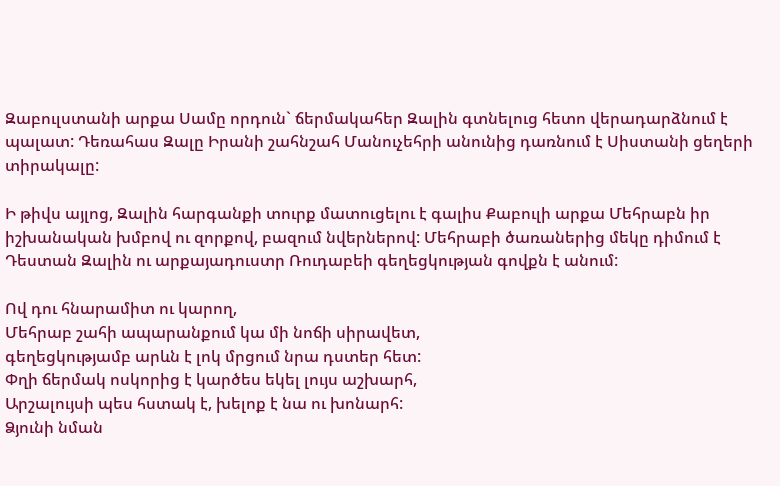Զաբուլստանի արքա Սամը որդուն` ճերմակահեր Զալին գտնելուց հետո վերադարձնում է պալատ: Դեռահաս Զալը Իրանի շահնշահ Մանուչեհրի անունից դառնում է Սիստանի ցեղերի տիրակալը:

Ի թիվս այլոց, Զալին հարգանքի տուրք մատուցելու է գալիս Քաբուլի արքա Մեհրաբն իր իշխանական խմբով ու զորքով, բազում նվերներով: Մեհրաբի ծառաներից մեկը դիմում է Դեստան Զալին ու արքայադուստր Ռուդաբեի գեղեցկության գովքն է անում:

Ով դու հնարամիտ ու կարող,
Մեհրաբ շահի ապարանքում կա մի նոճի սիրավետ,
գեղեցկությամբ արևն է լոկ մրցում նրա դստեր հետ:
Փղի ճերմակ ոսկորից է կարծես եկել լույս աշխարհ,
Արշալույսի պես հստակ է, խելոք է նա ու խոնարհ:
Ձյունի նման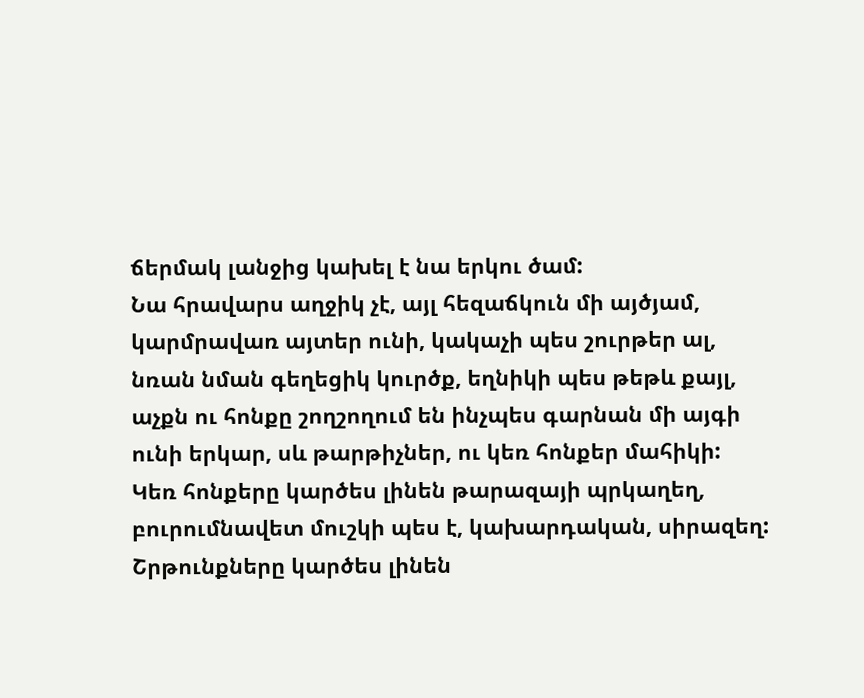ճերմակ լանջից կախել է նա երկու ծամ:
Նա հրավարս աղջիկ չէ, այլ հեզաճկուն մի այծյամ,
կարմրավառ այտեր ունի, կակաչի պես շուրթեր ալ,
նռան նման գեղեցիկ կուրծք, եղնիկի պես թեթև քայլ,
աչքն ու հոնքը շողշողում են ինչպես գարնան մի այգի
ունի երկար, սև թարթիչներ, ու կեռ հոնքեր մահիկի:
Կեռ հոնքերը կարծես լինեն թարազայի պրկաղեղ,
բուրումնավետ մուշկի պես է, կախարդական, սիրազեղ:
Շրթունքները կարծես լինեն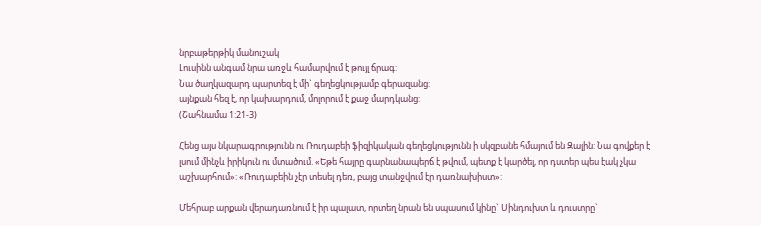նրբաթերթիկ մանուշակ
Լուսինն անգամ նրա առջև համարվում է թույլ ճրագ:
Նա ծաղկազարդ պարտեզ է մի` գեղեցկությամբ գերազանց:
այնքան հեզ է, որ կախարդում, մոլորում է քաջ մարդկանց:
(Շահնամա 1:21-3)

Հենց այս նկարագրությունն ու Ռուդաբեի ֆիզիկական գեղեցկությունն ի սկզբանե հմայում են Զալին: Նա գովքեր է լսում մինչև իրիկուն ու մտածում. «Եթե հայրը գարնանապերճ է թվում, պետք է կարծել, որ դստեր պես էակ չկա աշխարհում»: «Ռուդաբեին չէր տեսել դեռ, բայց տանջվում էր դառնախիստ»:

Մեհրաբ արքան վերադառնում է իր պալատ, որտեղ նրան են սպասում կինը` Սինդուխտ և դուստրը`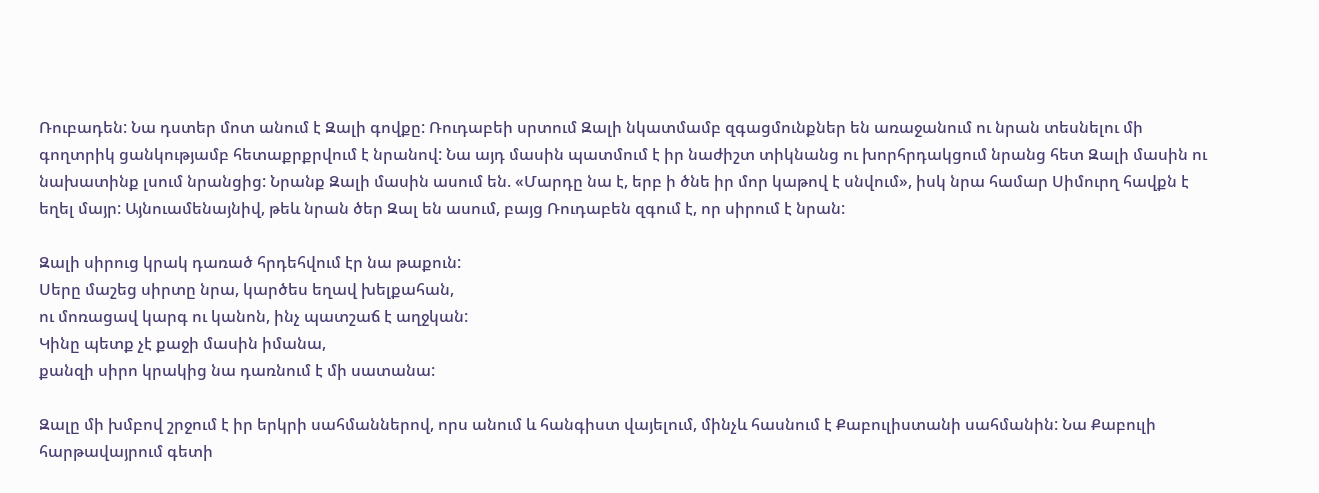Ռուբադեն: Նա դստեր մոտ անում է Զալի գովքը: Ռուդաբեի սրտում Զալի նկատմամբ զգացմունքներ են առաջանում ու նրան տեսնելու մի գողտրիկ ցանկությամբ հետաքրքրվում է նրանով: Նա այդ մասին պատմում է իր նաժիշտ տիկնանց ու խորհրդակցում նրանց հետ Զալի մասին ու նախատինք լսում նրանցից: Նրանք Զալի մասին ասում են. «Մարդը նա է, երբ ի ծնե իր մոր կաթով է սնվում», իսկ նրա համար Սիմուրղ հավքն է եղել մայր: Այնուամենայնիվ, թեև նրան ծեր Զալ են ասում, բայց Ռուդաբեն զգում է, որ սիրում է նրան:

Զալի սիրուց կրակ դառած հրդեհվում էր նա թաքուն:
Սերը մաշեց սիրտը նրա, կարծես եղավ խելքահան,
ու մոռացավ կարգ ու կանոն, ինչ պատշաճ է աղջկան:
Կինը պետք չէ քաջի մասին իմանա,
քանզի սիրո կրակից նա դառնում է մի սատանա:

Զալը մի խմբով շրջում է իր երկրի սահմաններով, որս անում և հանգիստ վայելում, մինչև հասնում է Քաբուլիստանի սահմանին: Նա Քաբուլի հարթավայրում գետի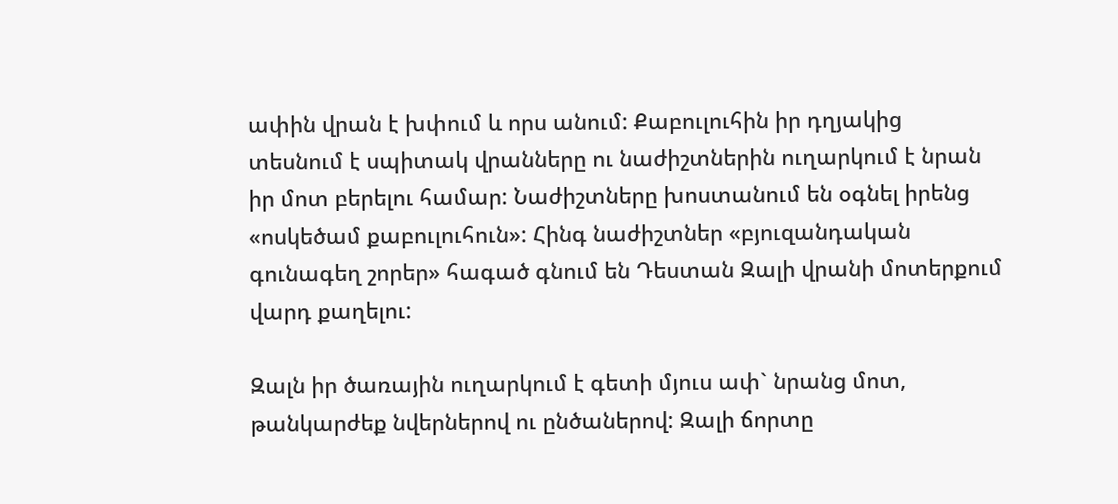ափին վրան է խփում և որս անում: Քաբուլուհին իր դղյակից տեսնում է սպիտակ վրանները ու նաժիշտներին ուղարկում է նրան իր մոտ բերելու համար: Նաժիշտները խոստանում են օգնել իրենց «ոսկեծամ քաբուլուհուն»: Հինգ նաժիշտներ «բյուզանդական գունագեղ շորեր» հագած գնում են Դեստան Զալի վրանի մոտերքում վարդ քաղելու:

Զալն իր ծառային ուղարկում է գետի մյուս ափ` նրանց մոտ, թանկարժեք նվերներով ու ընծաներով: Զալի ճորտը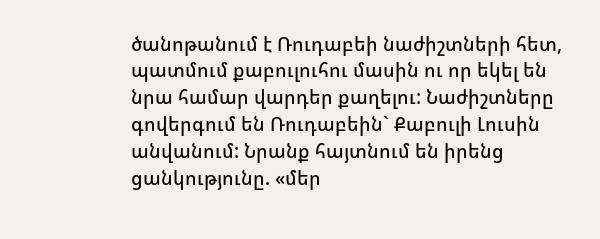ծանոթանում է Ռուդաբեի նաժիշտների հետ, պատմում քաբուլուհու մասին ու որ եկել են նրա համար վարդեր քաղելու: Նաժիշտները գովերգում են Ռուդաբեին` Քաբուլի Լուսին անվանում: Նրանք հայտնում են իրենց ցանկությունը. «մեր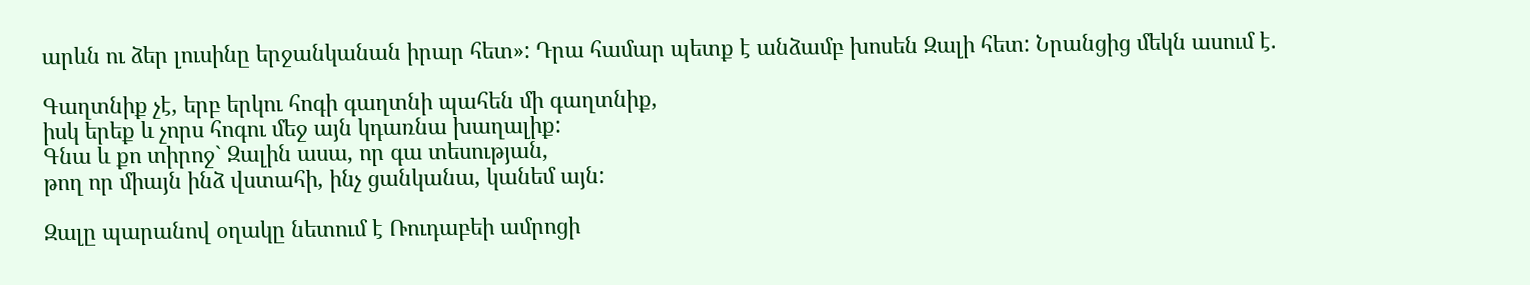արևն ու ձեր լուսինը երջանկանան իրար հետ»: Դրա համար պետք է անձամբ խոսեն Զալի հետ: Նրանցից մեկն ասում է.

Գաղտնիք չէ, երբ երկու հոգի գաղտնի պահեն մի գաղտնիք,
իսկ երեք և չորս հոգու մեջ այն կդառնա խաղալիք:
Գնա և քո տիրոջ` Զալին ասա, որ գա տեսության,
թող որ միայն ինձ վստահի, ինչ ցանկանա, կանեմ այն:

Զալը պարանով օղակը նետում է Ռուդաբեի ամրոցի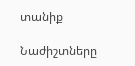տանիք

Նաժիշտները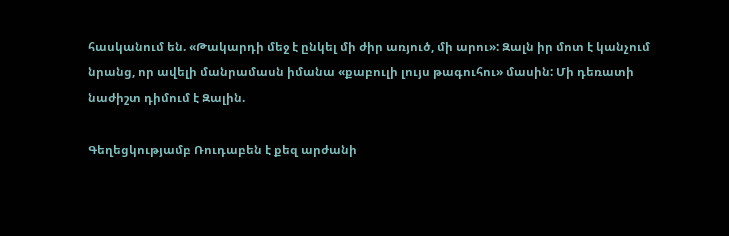հասկանում են. «Թակարդի մեջ է ընկել մի ժիր առյուծ, մի արու»: Զալն իր մոտ է կանչում նրանց, որ ավելի մանրամասն իմանա «քաբուլի լույս թագուհու» մասին: Մի դեռատի նաժիշտ դիմում է Զալին.

Գեղեցկությամբ Ռուդաբեն է քեզ արժանի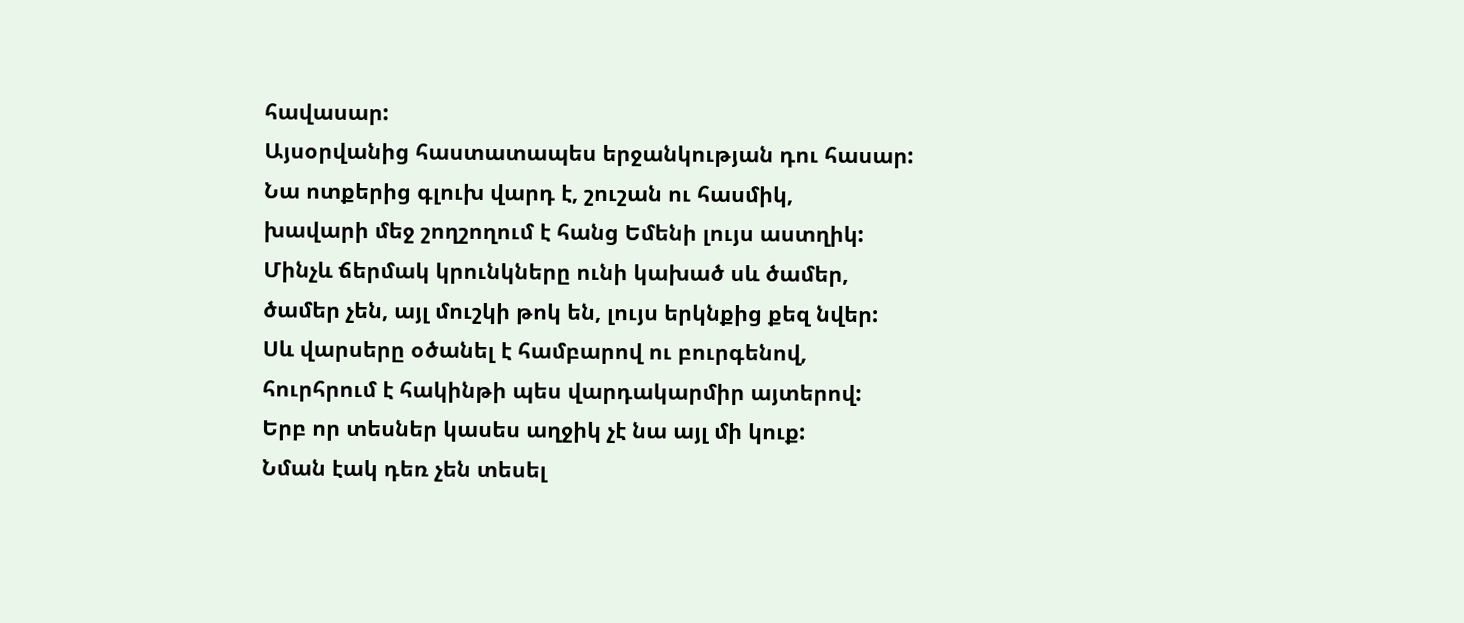հավասար:
Այսօրվանից հաստատապես երջանկության դու հասար:
Նա ոտքերից գլուխ վարդ է, շուշան ու հասմիկ,
խավարի մեջ շողշողում է հանց Եմենի լույս աստղիկ:
Մինչև ճերմակ կրունկները ունի կախած սև ծամեր,
ծամեր չեն, այլ մուշկի թոկ են, լույս երկնքից քեզ նվեր:
Սև վարսերը օծանել է համբարով ու բուրգենով,
հուրհրում է հակինթի պես վարդակարմիր այտերով:
Երբ որ տեսներ կասես աղջիկ չէ նա այլ մի կուք:
Նման էակ դեռ չեն տեսել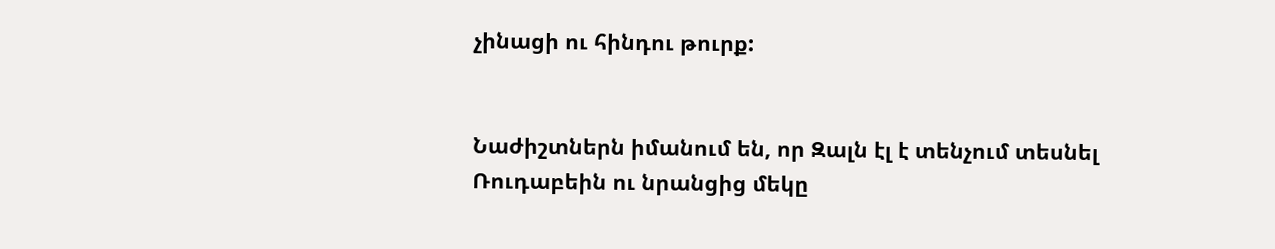չինացի ու հինդու թուրք:


Նաժիշտներն իմանում են, որ Զալն էլ է տենչում տեսնել Ռուդաբեին ու նրանցից մեկը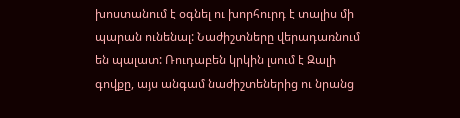խոստանում է օգնել ու խորհուրդ է տալիս մի պարան ունենալ: Նաժիշտները վերադառնում են պալատ: Ռուդաբեն կրկին լսում է Զալի գովքը, այս անգամ նաժիշտեներից ու նրանց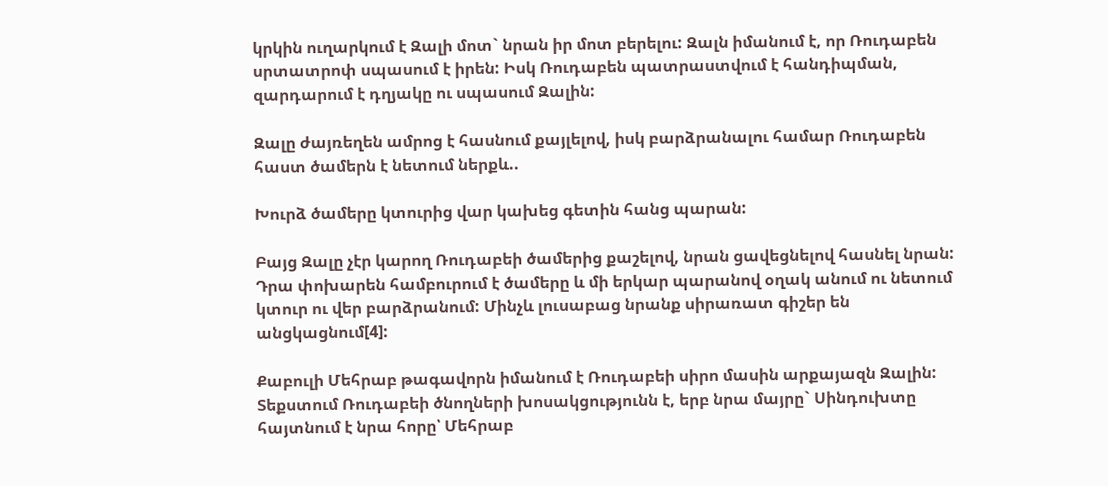կրկին ուղարկում է Զալի մոտ` նրան իր մոտ բերելու: Զալն իմանում է, որ Ռուդաբեն սրտատրոփ սպասում է իրեն: Իսկ Ռուդաբեն պատրաստվում է հանդիպման, զարդարում է դղյակը ու սպասում Զալին:

Զալը ժայռեղեն ամրոց է հասնում քայլելով, իսկ բարձրանալու համար Ռուդաբեն հաստ ծամերն է նետում ներքև..

Խուրձ ծամերը կտուրից վար կախեց գետին հանց պարան:

Բայց Զալը չէր կարող Ռուդաբեի ծամերից քաշելով, նրան ցավեցնելով հասնել նրան: Դրա փոխարեն համբուրում է ծամերը և մի երկար պարանով օղակ անում ու նետում կտուր ու վեր բարձրանում: Մինչև լուսաբաց նրանք սիրառատ գիշեր են անցկացնում[4]:

Քաբուլի Մեհրաբ թագավորն իմանում է Ռուդաբեի սիրո մասին արքայազն Զալին: Տեքստում Ռուդաբեի ծնողների խոսակցությունն է, երբ նրա մայրը` Սինդուխտը հայտնում է նրա հորը՝ Մեհրաբ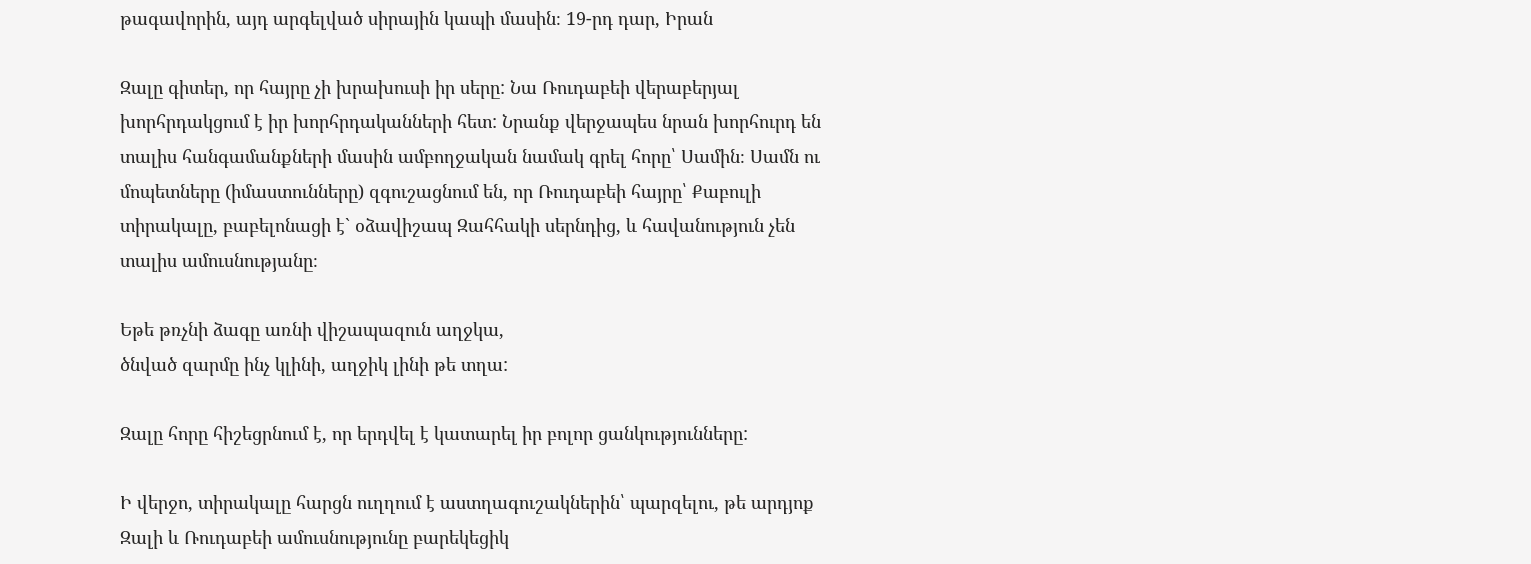թագավորին, այդ արգելված սիրային կապի մասին։ 19-րդ դար, Իրան

Զալը գիտեր, որ հայրը չի խրախուսի իր սերը: Նա Ռուդաբեի վերաբերյալ խորհրդակցում է իր խորհրդականների հետ: Նրանք վերջապես նրան խորհուրդ են տալիս հանգամանքների մասին ամբողջական նամակ գրել հորը՝ Սամին։ Սամն ու մոպետները (իմաստունները) զգուշացնում են, որ Ռուդաբեի հայրը՝ Քաբուլի տիրակալը, բաբելոնացի է` օձավիշապ Զահհակի սերնդից, և հավանություն չեն տալիս ամուսնությանը։

Եթե թռչնի ձագը առնի վիշապազուն աղջկա,
ծնված զարմը ինչ կլինի, աղջիկ լինի թե տղա:

Զալը հորը հիշեցրնում է, որ երդվել է կատարել իր բոլոր ցանկությունները:

Ի վերջո, տիրակալը հարցն ուղղում է աստղագուշակներին՝ պարզելու, թե արդյոք Զալի և Ռուդաբեի ամուսնությունը բարեկեցիկ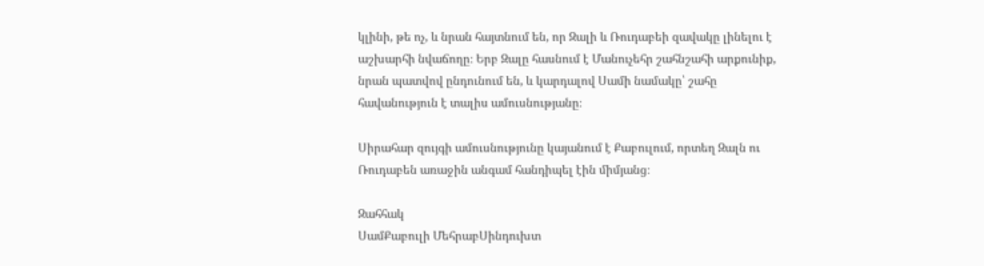կլինի, թե ոչ, և նրան հայտնում են, որ Զալի և Ռուդաբեի զավակը լինելու է աշխարհի նվաճողը։ Երբ Զալը հասնում է Մանուչեհր շահնշահի արքունիք, նրան պատվով ընդունում են, և կարդալով Սամի նամակը՝ շահը հավանություն է տալիս ամուսնությանը։

Սիրահար զույգի ամուսնությունը կայանում է Քաբուլում, որտեղ Զալն ու Ռուդաբեն առաջին անգամ հանդիպել էին միմյանց։

Զահհակ
ՍամՔաբուլի ՄեհրաբՍինդուխտ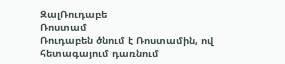ԶալՌուդաբե
Ռոստամ
Ռուդաբեն ծնում է Ռոստամին, ով հետագայում դառնում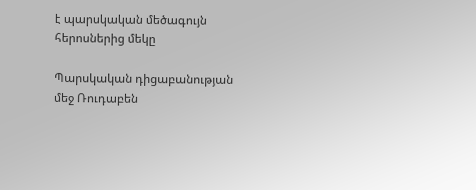է պարսկական մեծագույն հերոսներից մեկը

Պարսկական դիցաբանության մեջ Ռուդաբեն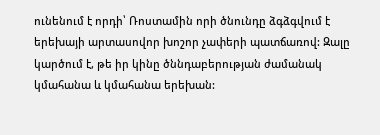ունենում է որդի՝ Ռոստամին որի ծնունդը ձգձգվում է երեխայի արտասովոր խոշոր չափերի պատճառով: Զալը կարծում է, թե իր կինը ծննդաբերության ժամանակ կմահանա և կմահանա երեխան: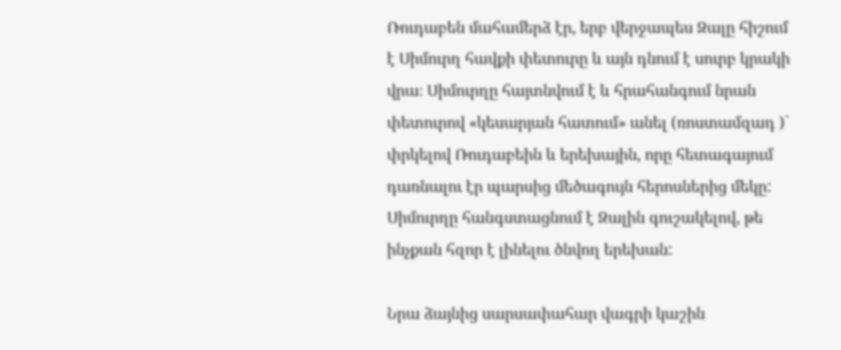Ռուդաբեն մահամերձ էր, երբ վերջապես Զալը հիշում է Սիմուրղ հավքի փետուրը և այն դնում է սուրբ կրակի վրա։ Սիմուրղը հայտնվում է և հրահանգում նրան փետուրով «կեսարյան հատում» անել (ռոստամզադ )՝ փրկելով Ռուդաբեին և երեխային, որը հետագայում դառնալու էր պարսից մեծագույն հերոսներից մեկը: Սիմուրղը հանգստացնում է Զալին գուշակելով, թե ինչքան հզոր է լինելու ծնվող երեխան:

Նրա ձայնից սարսափահար վագրի կաշին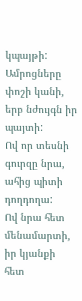կպայթի:
Ամրոցները փոշի կանի, երբ նժույգն իր պայտի:
Ով որ տեսնի գուրզը նրա, ահից պիտի դողդողա:
Ով նրա հետ մենամարտի, իր կյանքի հետ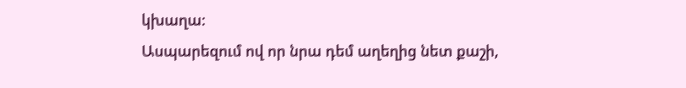կխաղա:
Ասպարեզում ով որ նրա դեմ աղեղից նետ քաշի,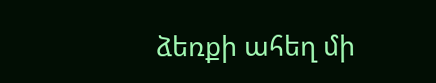ձեռքի ահեղ մի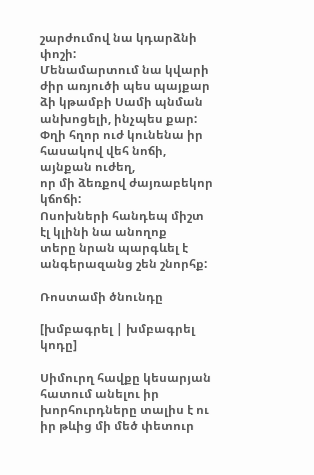շարժումով նա կդարձնի փոշի:
Մենամարտում նա կվարի ժիր առյուծի պես պայքար
ձի կթամբի Սամի պնման անխոցելի, ինչպես քար:
Փղի հղոր ուժ կունենա իր հասակով վեհ նոճի, այնքան ուժեղ,
որ մի ձեռքով ժայռաբեկոր կճոճի:
Ոսոխների հանդեպ միշտ էլ կլինի նա անողոք
տերը նրան պարգևել է անգերազանց շեն շնորհք:

Ռոստամի ծնունդը

[խմբագրել | խմբագրել կոդը]

Սիմուրղ հավքը կեսարյան հատում անելու իր խորհուրդները տալիս է ու իր թևից մի մեծ փետուր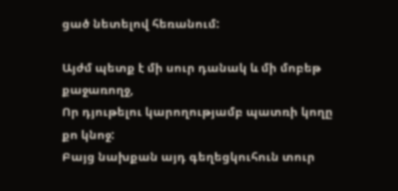ցած նետելով հեռանում:

Այժմ պետք է մի սուր դանակ և մի մոբեթ քաջառողջ,
Որ դյութելու կարողությամբ պատռի կողը քո կնոջ:
Բայց նախքան այդ գեղեցկուհուն տուր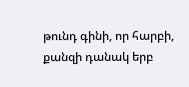թունդ գինի, որ հարբի,
քանզի դանակ երբ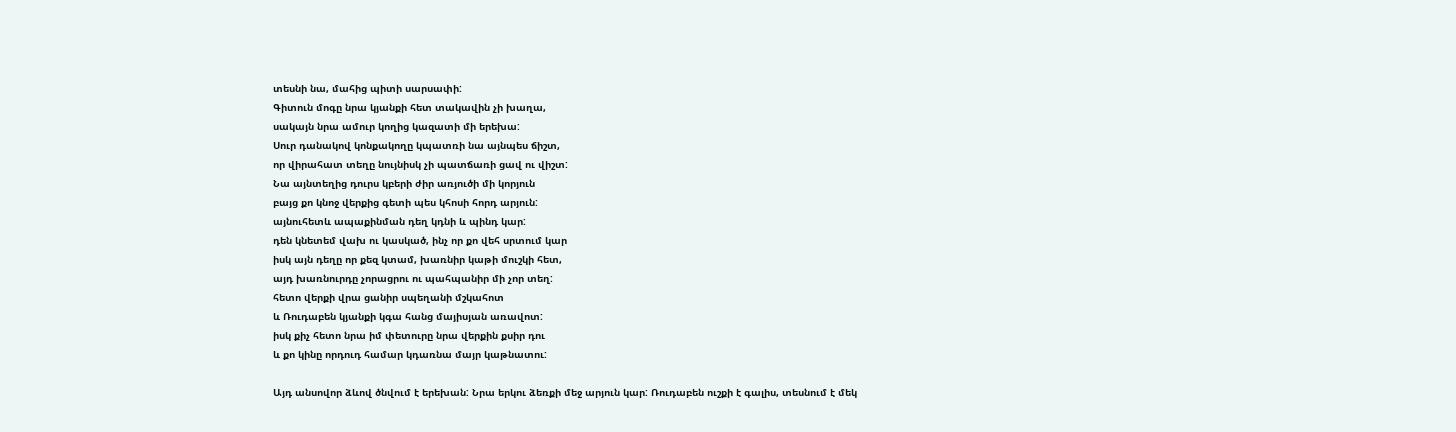տեսնի նա, մահից պիտի սարսափի:
Գիտուն մոգը նրա կյանքի հետ տակավին չի խաղա,
սակայն նրա ամուր կողից կազատի մի երեխա:
Սուր դանակով կոնքակողը կպատռի նա այնպես ճիշտ,
որ վիրահատ տեղը նույնիսկ չի պատճառի ցավ ու վիշտ:
Նա այնտեղից դուրս կբերի ժիր առյուծի մի կորյուն
բայց քո կնոջ վերքից գետի պես կհոսի հորդ արյուն:
այնուհետև ապաքինման դեղ կդնի և պինդ կար:
դեն կնետեմ վախ ու կասկած, ինչ որ քո վեհ սրտում կար
իսկ այն դեղը որ քեզ կտամ, խառնիր կաթի մուշկի հետ,
այդ խառնուրդը չորացրու ու պահպանիր մի չոր տեղ:
հետո վերքի վրա ցանիր սպեղանի մշկահոտ
և Ռուդաբեն կյանքի կգա հանց մայիսյան առավոտ:
իսկ քիչ հետո նրա իմ փետուրը նրա վերքին քսիր դու
և քո կինը որդուդ համար կդառնա մայր կաթնատու:

Այդ անսովոր ձևով ծնվում է երեխան: Նրա երկու ձեռքի մեջ արյուն կար: Ռուդաբեն ուշքի է գալիս, տեսնում է մեկ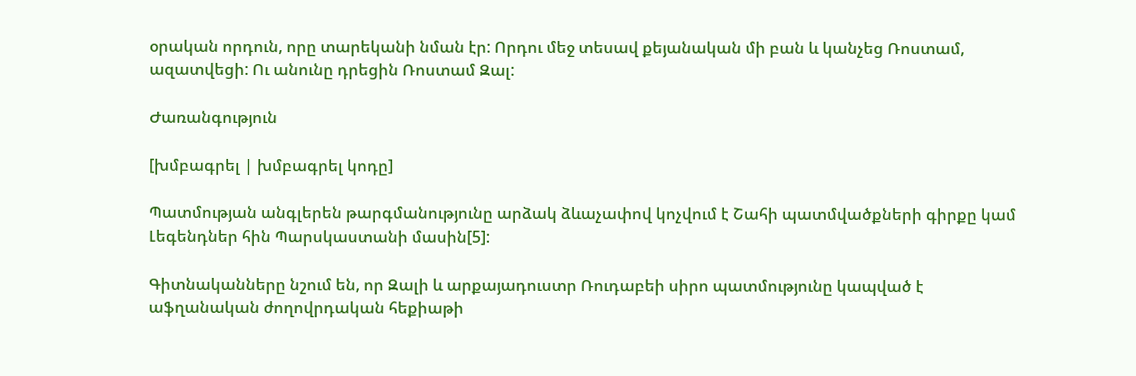օրական որդուն, որը տարեկանի նման էր: Որդու մեջ տեսավ քեյանական մի բան և կանչեց Ռոստամ, ազատվեցի: Ու անունը դրեցին Ռոստամ Զալ:

Ժառանգություն

[խմբագրել | խմբագրել կոդը]

Պատմության անգլերեն թարգմանությունը արձակ ձևաչափով կոչվում է Շահի պատմվածքների գիրքը կամ Լեգենդներ հին Պարսկաստանի մասին[5]:

Գիտնականները նշում են, որ Զալի և արքայադուստր Ռուդաբեի սիրո պատմությունը կապված է աֆղանական ժողովրդական հեքիաթի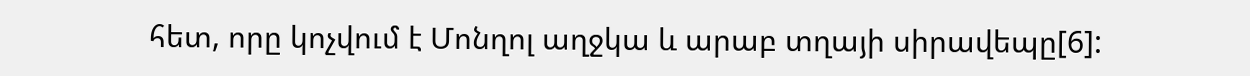հետ, որը կոչվում է Մոնղոլ աղջկա և արաբ տղայի սիրավեպը[6]: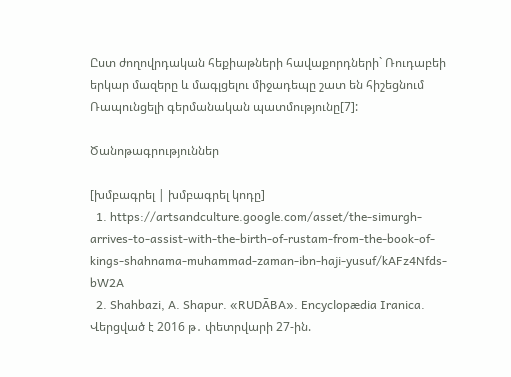Ըստ ժողովրդական հեքիաթների հավաքորդների` Ռուդաբեի երկար մազերը և մագլցելու միջադեպը շատ են հիշեցնում Ռապունցելի գերմանական պատմությունը[7]:

Ծանոթագրություններ

[խմբագրել | խմբագրել կոդը]
  1. https://artsandculture.google.com/asset/the-simurgh-arrives-to-assist-with-the-birth-of-rustam-from-the-book-of-kings-shahnama-muhammad-zaman-ibn-haji-yusuf/kAFz4Nfds-bW2A
  2. Shahbazi, A. Shapur. «RUDĀBA». Encyclopædia Iranica. Վերցված է 2016 թ․ փետրվարի 27-ին.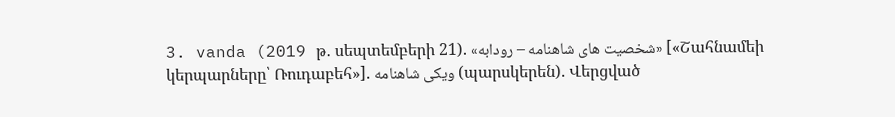3. vanda (2019 թ․ սեպտեմբերի 21). «شخصیت های شاهنامه – رودابه» [«Շահնամեի կերպարները՝ Ռուդաբեհ»]. ویکی شاهنامه (պարսկերեն). Վերցված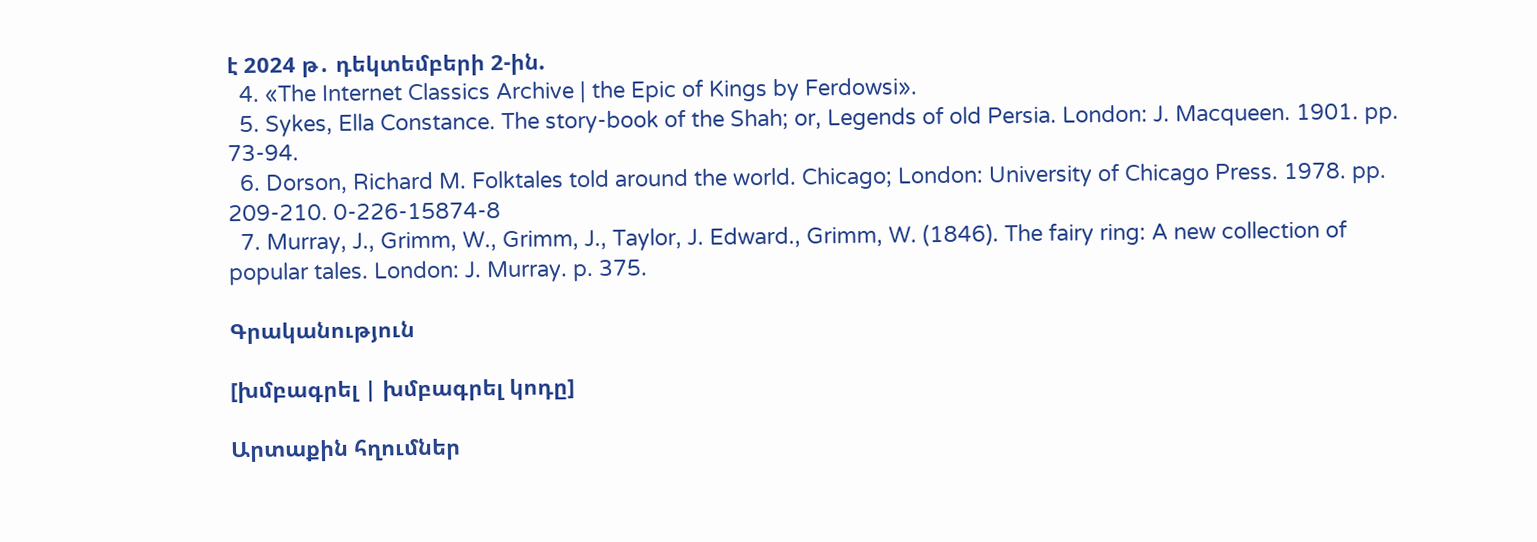է 2024 թ․ դեկտեմբերի 2-ին.
  4. «The Internet Classics Archive | the Epic of Kings by Ferdowsi».
  5. Sykes, Ella Constance. The story-book of the Shah; or, Legends of old Persia. London: J. Macqueen. 1901. pp. 73-94.
  6. Dorson, Richard M. Folktales told around the world. Chicago; London: University of Chicago Press. 1978. pp. 209-210. 0-226-15874-8
  7. Murray, J., Grimm, W., Grimm, J., Taylor, J. Edward., Grimm, W. (1846). The fairy ring: A new collection of popular tales. London: J. Murray. p. 375.

Գրականություն

[խմբագրել | խմբագրել կոդը]

Արտաքին հղումներ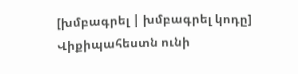[խմբագրել | խմբագրել կոդը]
Վիքիպահեստն ունի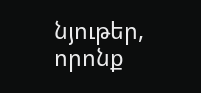նյութեր, որոնք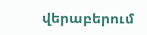վերաբերում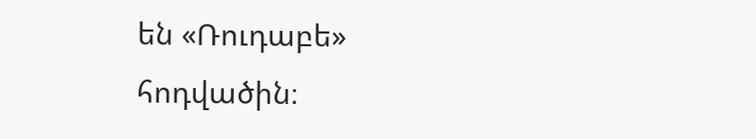են «Ռուդաբե» հոդվածին։